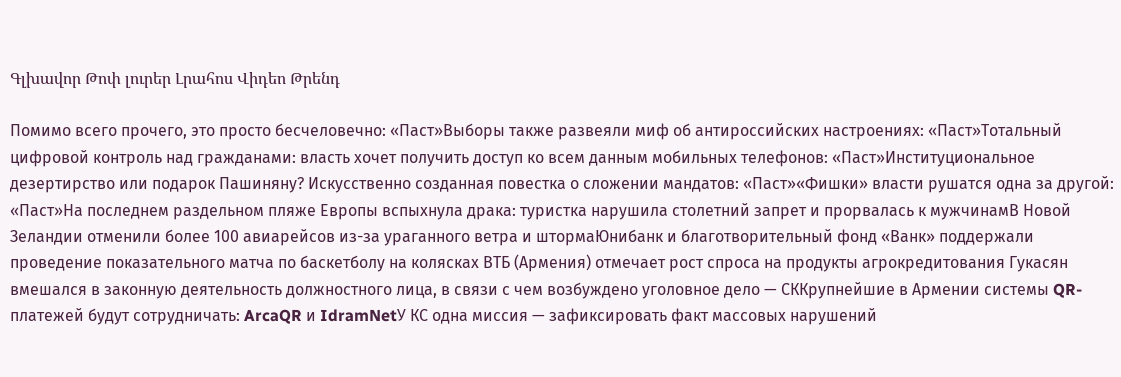Գլխավոր Թոփ լուրեր Լրահոս Վիդեո Թրենդ

Помимо всего прочего, это просто бесчеловечно: «Паст»Выборы также развеяли миф об антироссийских настроениях: «Паст»Тотальный цифровой контроль над гражданами: власть хочет получить доступ ко всем данным мобильных телефонов: «Паст»Институциональное дезертирство или подарок Пашиняну? Искусственно созданная повестка о сложении мандатов: «Паст»«Фишки» власти рушатся одна за другой: «Паст»На последнем раздельном пляже Европы вспыхнула драка: туристка нарушила столетний запрет и прорвалась к мужчинамВ Новой Зеландии отменили более 100 авиарейсов из-за ураганного ветра и штормаЮнибанк и благотворительный фонд «Ванк» поддержали проведение показательного матча по баскетболу на колясках ВТБ (Армения) отмечает рост спроса на продукты агрокредитования Гукасян вмешался в законную деятельность должностного лица, в связи с чем возбуждено уголовное дело — СККрупнейшие в Армении системы QR-платежей будут сотрудничать: ArcaQR и IdramNetУ КС одна миссия — зафиксировать факт массовых нарушений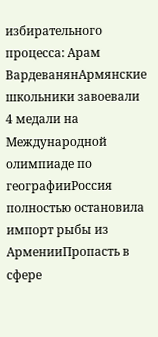избирательного процесса: Арам ВардеванянАрмянские школьники завоевали 4 медали на Международной олимпиаде по географииРоссия полностью остановила импорт рыбы из АрменииПропасть в сфере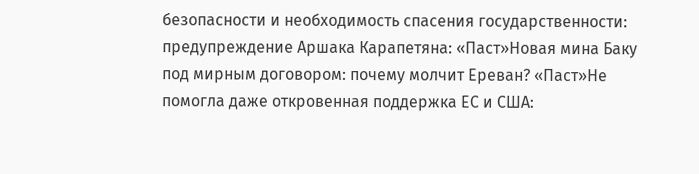безопасности и необходимость спасения государственности: предупреждение Аршака Карапетяна: «Паст»Новая мина Баку под мирным договором: почему молчит Ереван? «Паст»Не помогла даже откровенная поддержка ЕС и США: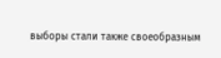выборы стали также своеобразным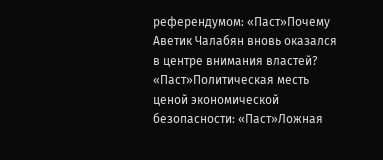референдумом: «Паст»Почему Аветик Чалабян вновь оказался в центре внимания властей? «Паст»Политическая месть ценой экономической безопасности: «Паст»Ложная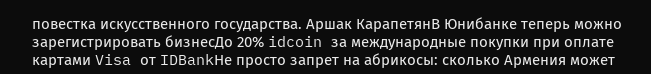повестка искусственного государства. Аршак КарапетянВ Юнибанке теперь можно зарегистрировать бизнесДо 20% idcoin за международные покупки при оплате картами Visa от IDBankНе просто запрет на абрикосы: сколько Армения может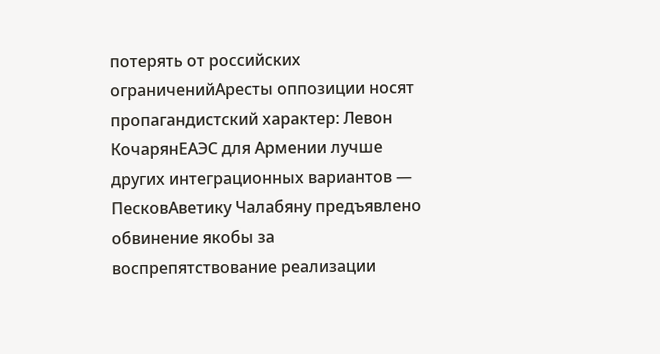потерять от российских ограниченийАресты оппозиции носят пропагандистский характер: Левон КочарянЕАЭС для Армении лучше других интеграционных вариантов — ПесковАветику Чалабяну предъявлено обвинение якобы за воспрепятствование реализации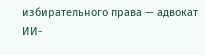избирательного права — адвокат ИИ-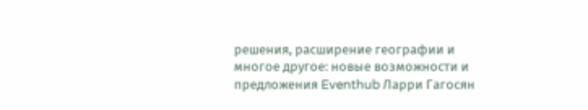решения, расширение географии и многое другое: новые возможности и предложения Eventhub Ларри Гагосян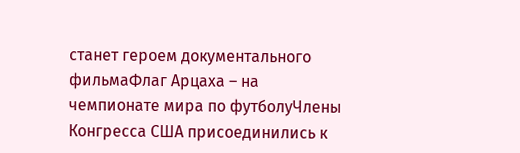станет героем документального фильмаФлаг Арцаха – на чемпионате мира по футболуЧлены Конгресса США присоединились к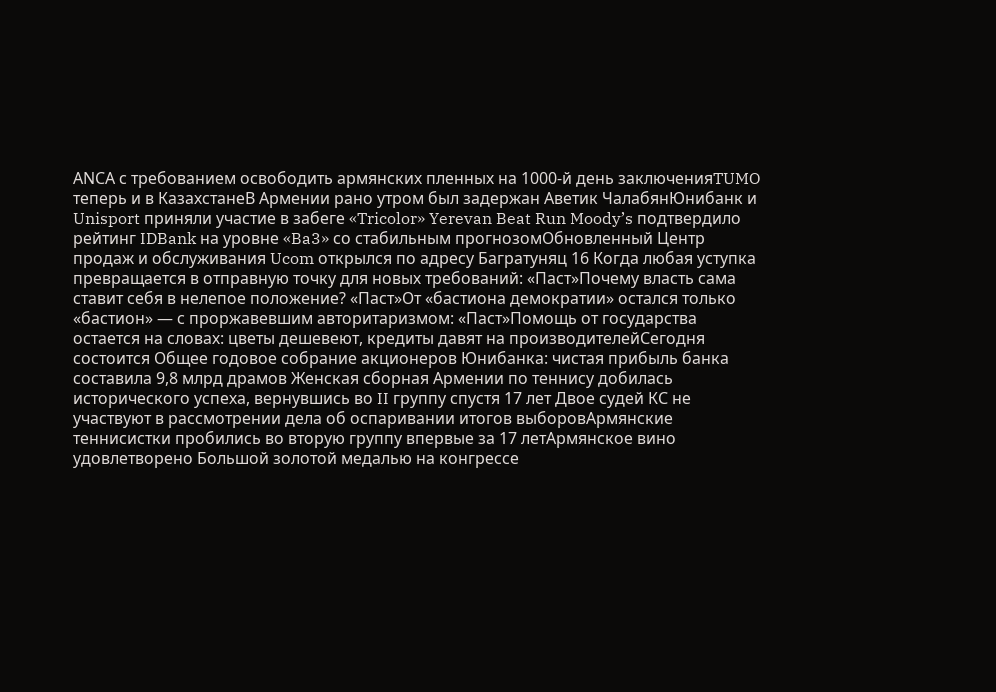АNCА с требованием освободить армянских пленных на 1000-й день заключенияTUMO теперь и в КазахстанеВ Армении рано утром был задержан Аветик ЧалабянЮнибанк и Unisport приняли участие в забеге «Tricolor» Yerevan Beat Run Moody’s подтвердило рейтинг IDBank на уровне «Ba3» со стабильным прогнозомОбновленный Центр продаж и обслуживания Ucom открылся по адресу Багратуняц 16 Когда любая уступка превращается в отправную точку для новых требований: «Паст»Почему власть сама ставит себя в нелепое положение? «Паст»От «бастиона демократии» остался только «бастион» — с проржавевшим авторитаризмом: «Паст»Помощь от государства остается на словах: цветы дешевеют, кредиты давят на производителейСегодня состоится Общее годовое собрание акционеров Юнибанка: чистая прибыль банка составила 9,8 млрд драмов Женская сборная Армении по теннису добилась исторического успеха, вернувшись во II группу спустя 17 лет Двое судей КС не участвуют в рассмотрении дела об оспаривании итогов выборовАрмянские теннисистки пробились во вторую группу впервые за 17 летАрмянское вино удовлетворено Большой золотой медалью на конгрессе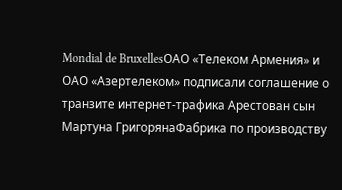Mondial de BruxellesОАО «Телеком Армения» и ОАО «Азертелеком» подписали соглашение о транзите интернет-трафика Арестован сын Мартуна ГригорянаФабрика по производству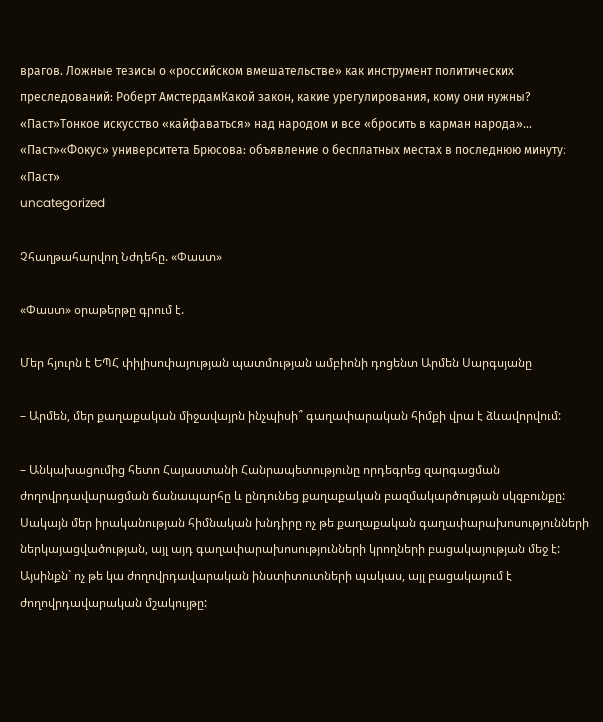врагов. Ложные тезисы о «российском вмешательстве» как инструмент политических преследований: Роберт АмстердамКакой закон, какие урегулирования, кому они нужны? «Паст»Тонкое искусство «кайфаваться» над народом и все «бросить в карман народа»... «Паст»«Фокус» университета Брюсова: объявление о бесплатных местах в последнюю минуту։ «Паст»
uncategorized

Չհաղթահարվող Նժդեհը. «Փաստ»

«Փաստ» օրաթերթը գրում է.

Մեր հյուրն է ԵՊՀ փիլիսոփայության պատմության ամբիոնի դոցենտ Արմեն Սարգսյանը

– Արմեն, մեր քաղաքական միջավայրն ինչպիսի՞ գաղափարական հիմքի վրա է ձևավորվում:

– Անկախացումից հետո Հայաստանի Հանրապետությունը որդեգրեց զարգացման ժողովրդավարացման ճանապարհը և ընդունեց քաղաքական բազմակարծության սկզբունքը: Սակայն մեր իրականության հիմնական խնդիրը ոչ թե քաղաքական գաղափարախոսությունների ներկայացվածության, այլ այդ գաղափարախոսությունների կրողների բացակայության մեջ է: Այսինքն` ոչ թե կա ժողովրդավարական ինստիտուտների պակաս, այլ բացակայում է ժողովրդավարական մշակույթը: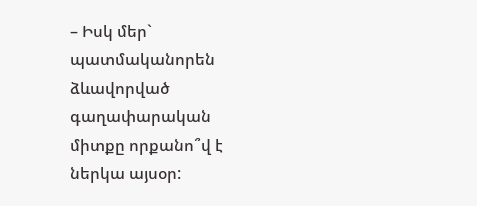– Իսկ մեր` պատմականորեն ձևավորված գաղափարական միտքը որքանո՞վ է ներկա այսօր: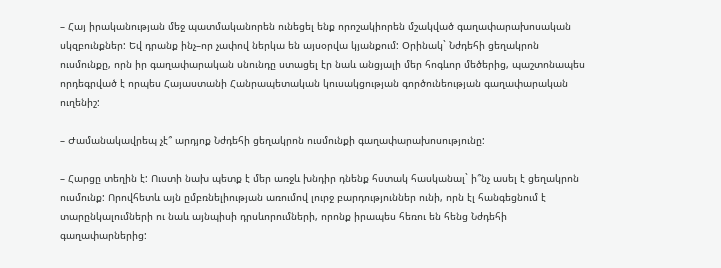– Հայ իրականության մեջ պատմականորեն ունեցել ենք որոշակիորեն մշակված գաղափարախոսական սկզբունքներ: Եվ դրանք ինչ–որ չափով ներկա են այսօրվա կյանքում: Օրինակ` Նժդեհի ցեղակրոն ուսմունքը, որն իր գաղափարական սնունդը ստացել էր նաև անցյալի մեր հոգևոր մեծերից, պաշտոնապես որդեգրված է որպես Հայաստանի Հանրապետական կուսակցության գործունեության գաղափարական ուղենիշ:

– Ժամանակավրեպ չէ՞ արդյոք Նժդեհի ցեղակրոն ուսմունքի գաղափարախոսությունը:

– Հարցը տեղին է: Ուստի նախ պետք է մեր առջև խնդիր դնենք հստակ հասկանալ` ի՞նչ ասել է ցեղակրոն ուսմունք: Որովհետև այն ըմբռնելիության առումով լուրջ բարդություններ ունի, որն էլ հանգեցնում է տարընկալումների ու նաև այնպիսի դրսևորումների, որոնք իրապես հեռու են հենց Նժդեհի գաղափարներից: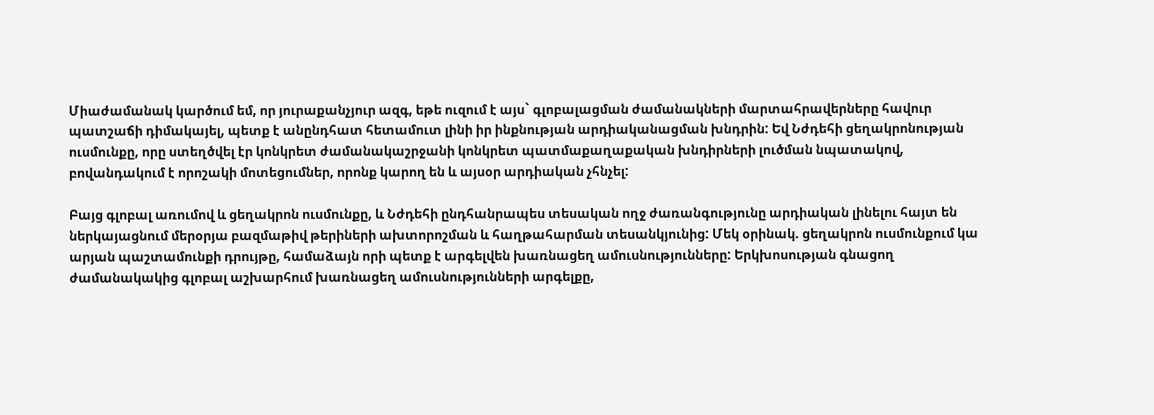Միաժամանակ կարծում եմ, որ յուրաքանչյուր ազգ, եթե ուզում է այս` գլոբալացման ժամանակների մարտահրավերները հավուր պատշաճի դիմակայել, պետք է անընդհատ հետամուտ լինի իր ինքնության արդիականացման խնդրին: Եվ Նժդեհի ցեղակրոնության ուսմունքը, որը ստեղծվել էր կոնկրետ ժամանակաշրջանի կոնկրետ պատմաքաղաքական խնդիրների լուծման նպատակով, բովանդակում է որոշակի մոտեցումներ, որոնք կարող են և այսօր արդիական չհնչել:

Բայց գլոբալ առումով և ցեղակրոն ուսմունքը, և Նժդեհի ընդհանրապես տեսական ողջ ժառանգությունը արդիական լինելու հայտ են ներկայացնում մերօրյա բազմաթիվ թերիների ախտորոշման և հաղթահարման տեսանկյունից: Մեկ օրինակ. ցեղակրոն ուսմունքում կա արյան պաշտամունքի դրույթը, համաձայն որի պետք է արգելվեն խառնացեղ ամուսնությունները: Երկխոսության գնացող ժամանակակից գլոբալ աշխարհում խառնացեղ ամուսնությունների արգելքը,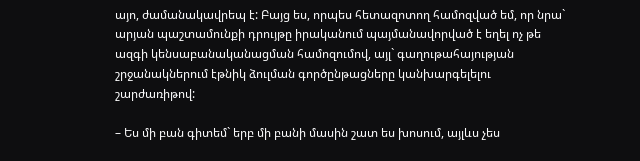այո, ժամանակավրեպ է: Բայց ես, որպես հետազոտող համոզված եմ, որ նրա` արյան պաշտամունքի դրույթը իրականում պայմանավորված է եղել ոչ թե ազգի կենսաբանականացման համոզումով, այլ` գաղութահայության շրջանակներում էթնիկ ձուլման գործընթացները կանխարգելելու շարժառիթով:

– Ես մի բան գիտեմ` երբ մի բանի մասին շատ ես խոսում, այլևս չես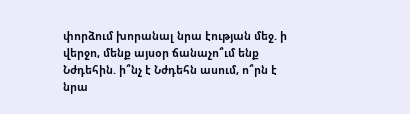փորձում խորանալ նրա էության մեջ. ի վերջո, մենք այսօր ճանաչո՞ւմ ենք Նժդեհին. ի՞նչ է Նժդեհն ասում, ո՞րն է նրա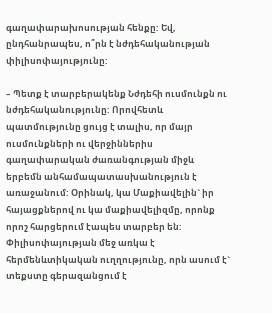գաղափարախոսության հենքը: Եվ, ընդհանրապես, ո՞րն է նժդեհականության փիլիսոփայությունը:

– Պետք է տարբերակենք Նժդեհի ուսմունքն ու նժդեհականությունը: Որովհետև պատմությունը ցույց է տալիս, որ մայր ուսմունքների ու վերջիններիս գաղափարական ժառանգության միջև երբեմն անհամապատասխանություն է առաջանում: Օրինակ, կա Մաքիավելին` իր հայացքներով ու կա մաքիավելիզմը, որոնք որոշ հարցերում էապես տարբեր են: Փիլիսոփայության մեջ առկա է հերմենևտիկական ուղղությունը, որն ասում է` տեքստը գերազանցում է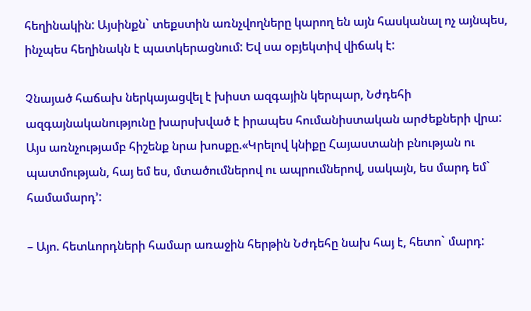հեղինակին: Այսինքն` տեքստին առնչվողները կարող են այն հասկանալ ոչ այնպես, ինչպես հեղինակն է պատկերացնում: Եվ սա օբյեկտիվ վիճակ է:

Չնայած հաճախ ներկայացվել է խիստ ազգային կերպար, Նժդեհի ազգայնականությունը խարսխված է իրապես հումանիստական արժեքների վրա: Այս առնչությամբ հիշենք նրա խոսքը.«Կրելով կնիքը Հայաստանի բնության ու պատմության, հայ եմ ես, մտածումներով ու ապրումներով, սակայն, ես մարդ եմ` համամարդ՚:

– Այո. հետևորդների համար առաջին հերթին Նժդեհը նախ հայ է, հետո` մարդ: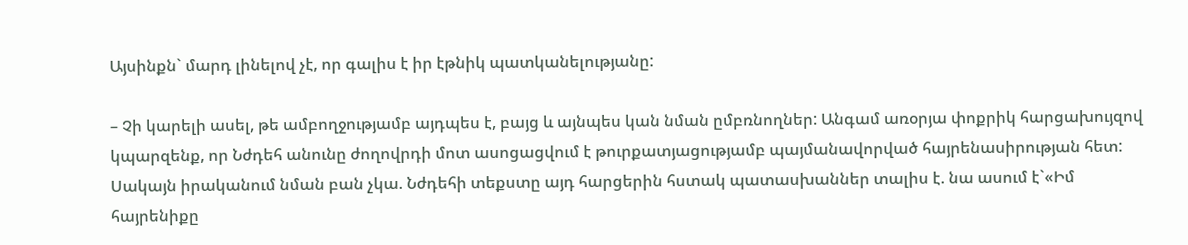Այսինքն` մարդ լինելով չէ, որ գալիս է իր էթնիկ պատկանելությանը:

– Չի կարելի ասել, թե ամբողջությամբ այդպես է, բայց և այնպես կան նման ըմբռնողներ: Անգամ առօրյա փոքրիկ հարցախույզով կպարզենք, որ Նժդեհ անունը ժողովրդի մոտ ասոցացվում է թուրքատյացությամբ պայմանավորված հայրենասիրության հետ: Սակայն իրականում նման բան չկա. Նժդեհի տեքստը այդ հարցերին հստակ պատասխաններ տալիս է. նա ասում է`«Իմ հայրենիքը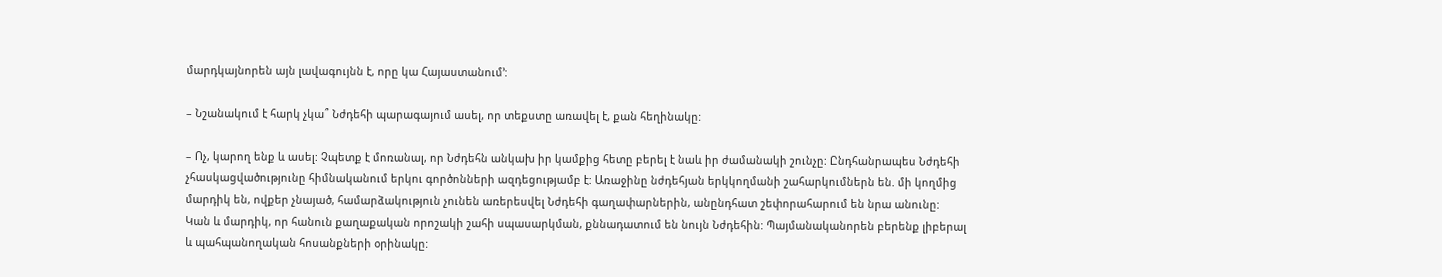մարդկայնորեն այն լավագույնն է, որը կա Հայաստանում՚:

– Նշանակում է հարկ չկա՞ Նժդեհի պարագայում ասել, որ տեքստը առավել է, քան հեղինակը:

– Ոչ, կարող ենք և ասել: Չպետք է մոռանալ, որ Նժդեհն անկախ իր կամքից հետը բերել է նաև իր ժամանակի շունչը: Ընդհանրապես Նժդեհի չհասկացվածությունը հիմնականում երկու գործոնների ազդեցությամբ է: Առաջինը նժդեհյան երկկողմանի շահարկումներն են. մի կողմից մարդիկ են, ովքեր չնայած, համարձակություն չունեն առերեսվել Նժդեհի գաղափարներին, անընդհատ շեփորահարում են նրա անունը: Կան և մարդիկ, որ հանուն քաղաքական որոշակի շահի սպասարկման, քննադատում են նույն Նժդեհին: Պայմանականորեն բերենք լիբերալ և պահպանողական հոսանքների օրինակը: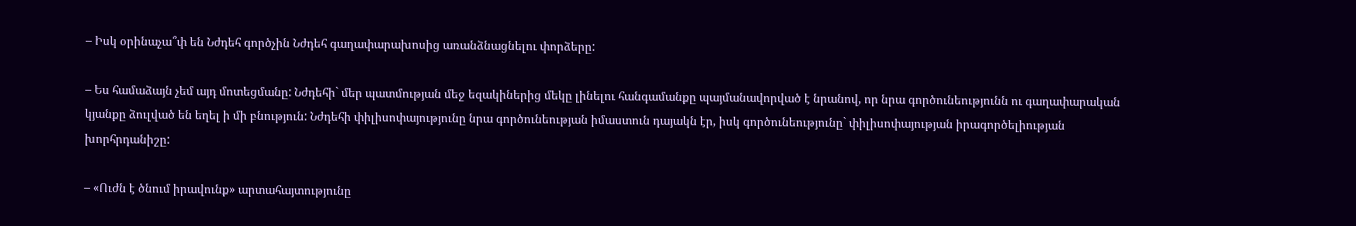– Իսկ օրինաչա՞փ են Նժդեհ գործչին Նժդեհ գաղափարախոսից առանձնացնելու փորձերը:

– Ես համաձայն չեմ այդ մոտեցմանը: Նժդեհի` մեր պատմության մեջ եզակիներից մեկը լինելու հանգամանքը պայմանավորված է նրանով, որ նրա գործունեությունն ու գաղափարական կյանքը ձուլված են եղել ի մի բնություն: Նժդեհի փիլիսոփայությունը նրա գործունեության իմաստուն դայակն էր, իսկ գործունեությունը` փիլիսոփայության իրագործելիության խորհրդանիշը:

– «Ուժն է ծնում իրավունք» արտահայտությունը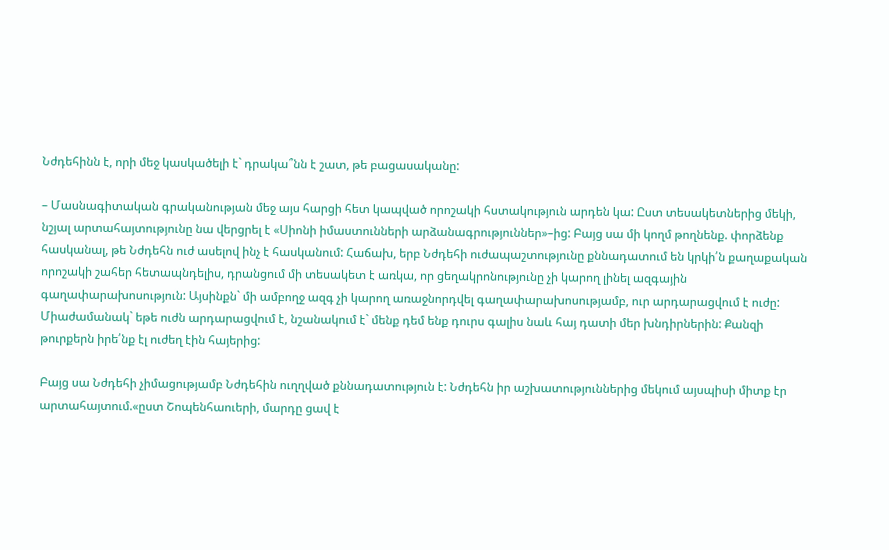Նժդեհինն է, որի մեջ կասկածելի է` դրակա՞նն է շատ, թե բացասականը:

– Մասնագիտական գրականության մեջ այս հարցի հետ կապված որոշակի հստակություն արդեն կա: Ըստ տեսակետներից մեկի, նշյալ արտահայտությունը նա վերցրել է «Սիոնի իմաստունների արձանագրություններ»–ից: Բայց սա մի կողմ թողնենք. փորձենք հասկանալ, թե Նժդեհն ուժ ասելով ինչ է հասկանում: Հաճախ, երբ Նժդեհի ուժապաշտությունը քննադատում են կրկի՛ն քաղաքական որոշակի շահեր հետապնդելիս, դրանցում մի տեսակետ է առկա, որ ցեղակրոնությունը չի կարող լինել ազգային գաղափարախոսություն: Այսինքն` մի ամբողջ ազգ չի կարող առաջնորդվել գաղափարախոսությամբ, ուր արդարացվում է ուժը: Միաժամանակ` եթե ուժն արդարացվում է, նշանակում է` մենք դեմ ենք դուրս գալիս նաև հայ դատի մեր խնդիրներին: Քանզի թուրքերն իրե՛նք էլ ուժեղ էին հայերից:

Բայց սա Նժդեհի չիմացությամբ Նժդեհին ուղղված քննադատություն է: Նժդեհն իր աշխատություններից մեկում այսպիսի միտք էր արտահայտում.«ըստ Շոպենհաուերի, մարդը ցավ է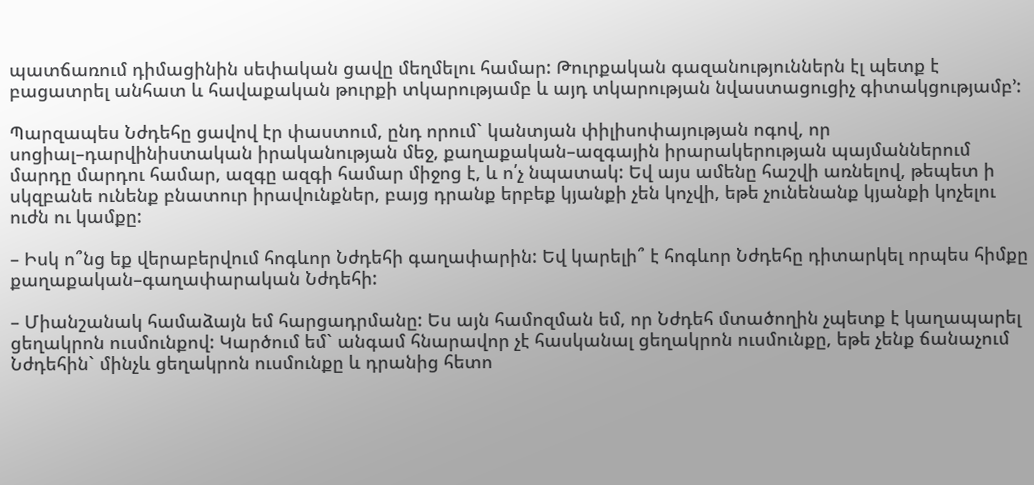պատճառում դիմացինին սեփական ցավը մեղմելու համար: Թուրքական գազանություններն էլ պետք է բացատրել անհատ և հավաքական թուրքի տկարությամբ և այդ տկարության նվաստացուցիչ գիտակցությամբ՚:

Պարզապես Նժդեհը ցավով էր փաստում, ընդ որում` կանտյան փիլիսոփայության ոգով, որ սոցիալ–դարվինիստական իրականության մեջ, քաղաքական–ազգային իրարակերության պայմաններում մարդը մարդու համար, ազգը ազգի համար միջոց է, և ո՛չ նպատակ: Եվ այս ամենը հաշվի առնելով, թեպետ ի սկզբանե ունենք բնատուր իրավունքներ, բայց դրանք երբեք կյանքի չեն կոչվի, եթե չունենանք կյանքի կոչելու ուժն ու կամքը:

– Իսկ ո՞նց եք վերաբերվում հոգևոր Նժդեհի գաղափարին: Եվ կարելի՞ է հոգևոր Նժդեհը դիտարկել որպես հիմքը քաղաքական–գաղափարական Նժդեհի:

– Միանշանակ համաձայն եմ հարցադրմանը: Ես այն համոզման եմ, որ Նժդեհ մտածողին չպետք է կաղապարել ցեղակրոն ուսմունքով: Կարծում եմ` անգամ հնարավոր չէ հասկանալ ցեղակրոն ուսմունքը, եթե չենք ճանաչում Նժդեհին` մինչև ցեղակրոն ուսմունքը և դրանից հետո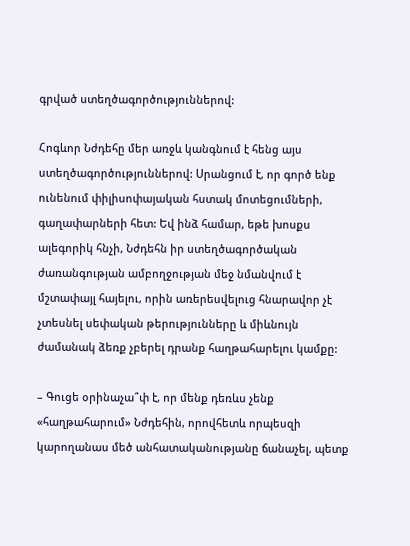գրված ստեղծագործություններով:

Հոգևոր Նժդեհը մեր առջև կանգնում է հենց այս ստեղծագործություններով: Սրանցում է, որ գործ ենք ունենում փիլիսոփայական հստակ մոտեցումների, գաղափարների հետ: Եվ ինձ համար, եթե խոսքս ալեգորիկ հնչի, Նժդեհն իր ստեղծագործական ժառանգության ամբողջության մեջ նմանվում է մշտափայլ հայելու, որին առերեսվելուց հնարավոր չէ չտեսնել սեփական թերությունները և միևնույն ժամանակ ձեռք չբերել դրանք հաղթահարելու կամքը:

– Գուցե օրինաչա՞փ է, որ մենք դեռևս չենք «հաղթահարում» Նժդեհին, որովհետև որպեսզի կարողանաս մեծ անհատականությանը ճանաչել, պետք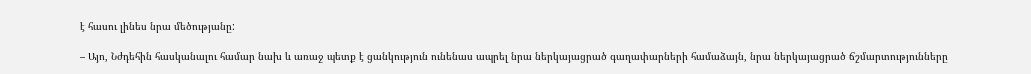է հասու լինես նրա մեծությանը:

– Այո, Նժդեհին հասկանալու համար նախ և առաջ պետք է ցանկություն ունենաս ապրել նրա ներկայացրած գաղափարների համաձայն, նրա ներկայացրած ճշմարտությունները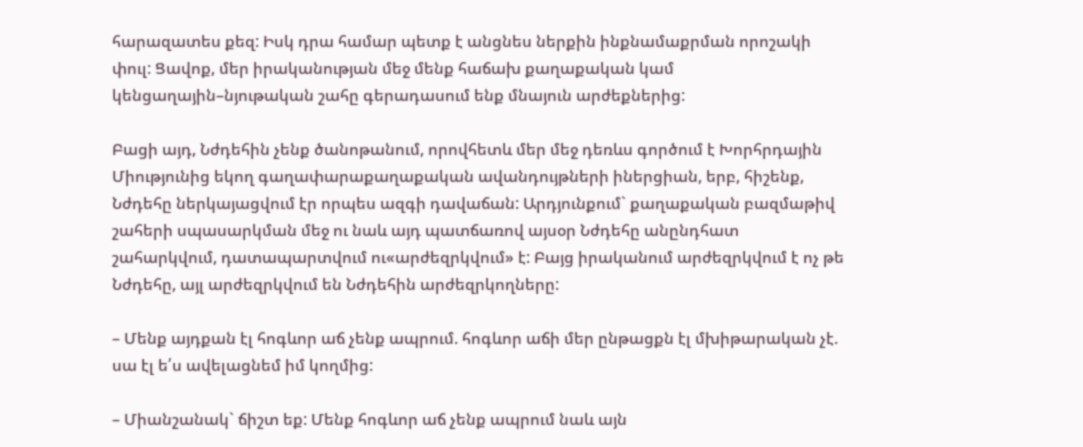հարազատես քեզ: Իսկ դրա համար պետք է անցնես ներքին ինքնամաքրման որոշակի փուլ: Ցավոք, մեր իրականության մեջ մենք հաճախ քաղաքական կամ կենցաղային–նյութական շահը գերադասում ենք մնայուն արժեքներից:

Բացի այդ, Նժդեհին չենք ծանոթանում, որովհետև մեր մեջ դեռևս գործում է Խորհրդային Միությունից եկող գաղափարաքաղաքական ավանդույթների իներցիան, երբ, հիշենք, Նժդեհը ներկայացվում էր որպես ազգի դավաճան: Արդյունքում` քաղաքական բազմաթիվ շահերի սպասարկման մեջ ու նաև այդ պատճառով այսօր Նժդեհը անընդհատ շահարկվում, դատապարտվում ու«արժեզրկվում» է: Բայց իրականում արժեզրկվում է ոչ թե Նժդեհը, այլ արժեզրկվում են Նժդեհին արժեզրկողները:

– Մենք այդքան էլ հոգևոր աճ չենք ապրում. հոգևոր աճի մեր ընթացքն էլ մխիթարական չէ. սա էլ ե՛ս ավելացնեմ իմ կողմից:

– Միանշանակ` ճիշտ եք: Մենք հոգևոր աճ չենք ապրում նաև այն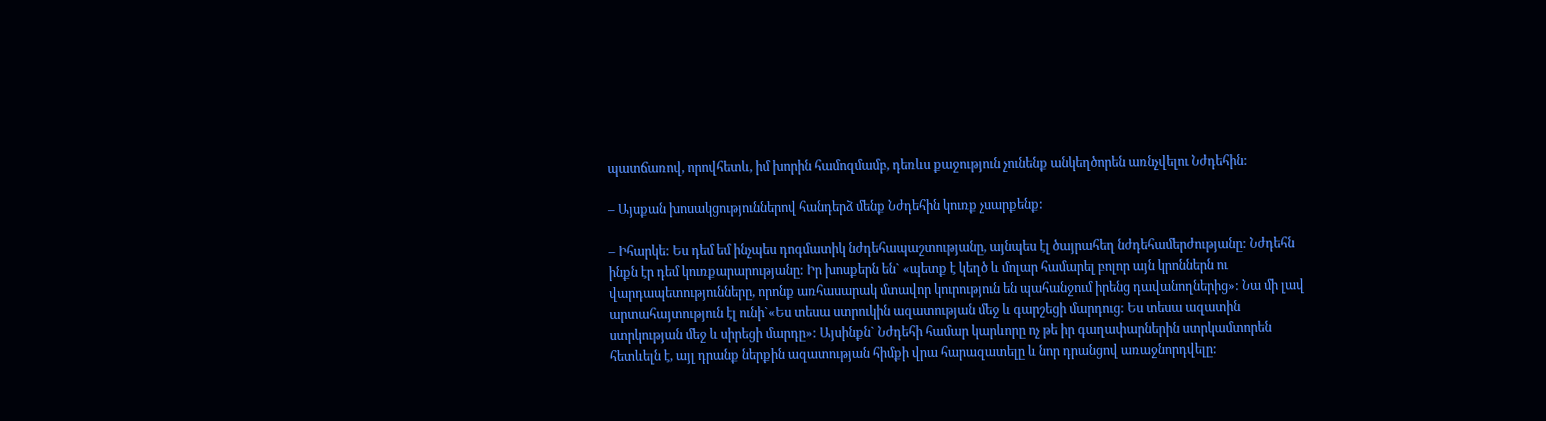պատճառով, որովհետև, իմ խորին համոզմամբ, դեռևս քաջություն չունենք անկեղծորեն առնչվելու Նժդեհին:

– Այսքան խոսակցություններով հանդերձ մենք Նժդեհին կուռք չսարքենք:

– Իհարկե: Ես դեմ եմ ինչպես դոգմատիկ նժդեհապաշտությանը, այնպես էլ ծայրահեղ նժդեհամերժությանը: Նժդեհն ինքն էր դեմ կուռքարարությանը: Իր խոսքերն են` «պետք է կեղծ և մոլար համարել բոլոր այն կրոններն ու վարդապետությունները, որոնք առհասարակ մտավոր կուրություն են պահանջում իրենց դավանողներից»: Նա մի լավ արտահայտություն էլ ունի`«Ես տեսա ստրուկին ազատության մեջ և գարշեցի մարդուց: Ես տեսա ազատին ստրկության մեջ և սիրեցի մարդը»: Այսինքն` Նժդեհի համար կարևորը ոչ թե իր գաղափարներին ստրկամտորեն հետևելն է, այլ դրանք ներքին ազատության հիմքի վրա հարազատելը և նոր դրանցով առաջնորդվելը: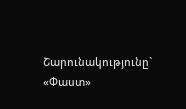Շարունակությունը` «Փաստ»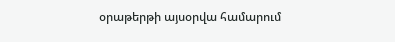օրաթերթի այսօրվա համարում